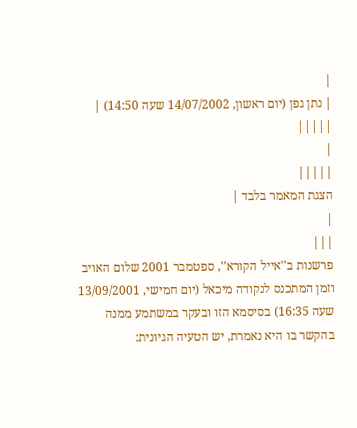|
| נתן גפן (יום ראשון, 14/07/2002 שעה 14:50) | |||||
|
|||||
הצגת המאמר בלבד |
|
|||
פרשנות ב''אייל הקורא'', ספטמבר 2001 שלום האויב וזמן המתכנס לנקודה מיכאל (יום חמישי, 13/09/2001 שעה 16:35) בסיסמא הזו ובעקר במשתמע ממנה בהקשר בו היא נאמרת, יש הטעיה הגיונית: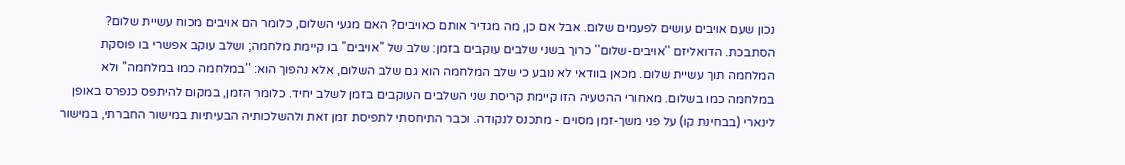נכון שעם אויבים עושים לפעמים שלום. אבל אם כן, מה מגדיר אותם כאויבים? האם מגעי השלום, כלומר הם אויבים מכוח עשיית שלום? הסתבכת. הדואליזם ''אויבים-שלום'' כרוך בשני שלבים עוקבים בזמן: שלב של ''אויבים'' בו קיימת מלחמה; ושלב עוקב אפשרי בו פוסקת המלחמה תוך עשיית שלום. מכאן בוודאי לא נובע כי שלב המלחמה הוא גם שלב השלום, אלא נהפוך הוא: ''במלחמה כמו במלחמה'' ולא במלחמה כמו בשלום. מאחורי ההטעיה הזו קיימת קריסת שני השלבים העוקבים בזמן לשלב יחיד. כלומר הזמן, במקום להיתפס כנפרס באופן לינארי (בבחינת קו) על פני משך-זמן מסוים - מתכנס לנקודה. וכבר התיחסתי לתפיסת זמן זאת ולהשלכותיה הבעיתיות במישור החברתי, במישור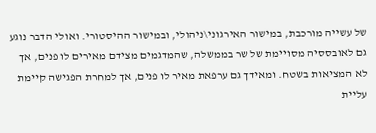של עשייה מורכבת, במישור האירגוני\ניהולי, ובמישור ההיסטורי. ואולי הדבר נוגע גם לאובססיה מסויימת של שר בממשלה, שהמדגמים מצידם מאירים לו פנים, אך לא המציאות בשטח. ומאידך גם ערפאת מאיר לו פנים, אך למחרת הפגישה קיימת עליית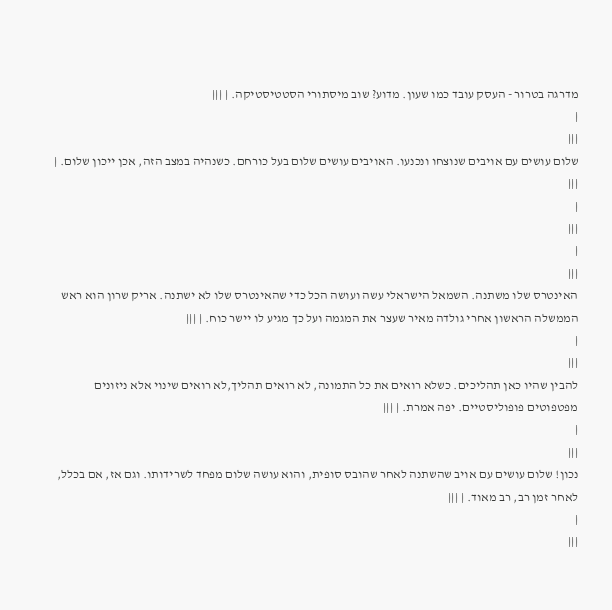מדרגה בטרור - העסק עובד כמו שעון. מדוע? שוב מיסתורי הסטטיסטיקה. | |||
|
|||
שלום עושים עם אויבים שנוצחו ונכנעו. האויבים עושים שלום בעל כורחם. כשנהיה במצב הזה, אכן ייכון שלום. | |||
|
|||
|
|||
האינטרס שלו משתנה. השמאל הישראלי עשה ועושה הכל כדי שהאינטרס שלו לא ישתנה. אריק שרון הוא ראש הממשלה הראשון אחרי גולדה מאיר שעצר את המגמה ועל כך מגיע לו יישר כוח. | |||
|
|||
להבין שהיו כאן תהליכים. כשלא רואים את כל התמונה, לא רואים תהליך,לא רואים שינוי אלא ניזונים מפטפוטים פופוליסטיים. יפה אמרת. | |||
|
|||
נכון! שלום עושים עם אויב שהשתנה לאחר שהובס סופית, והוא עושה שלום מפחד לשרידותו. וגם אז, אם בכלל, לאחר זמן רב, רב מאוד. | |||
|
|||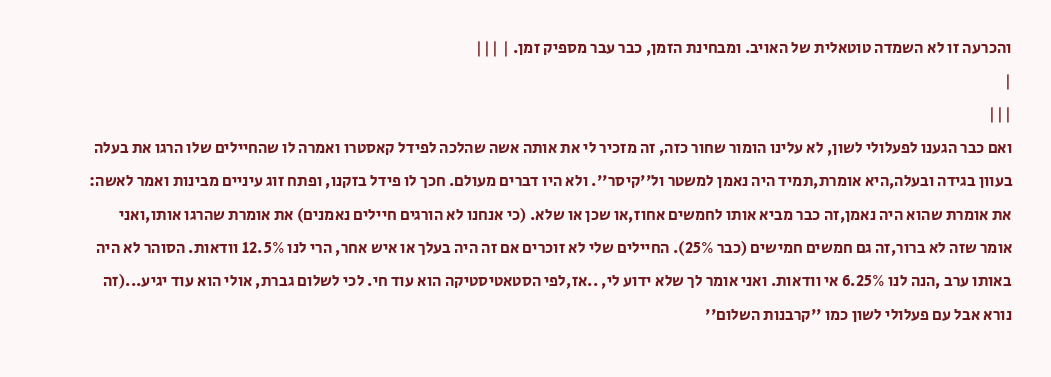והכרעה זו לא השמדה טוטאלית של האויב. ומבחינת הזמן, כבר עבר מספיק זמן. | |||
|
|||
ואם כבר הגענו לפעלולי לשון, לא עלינו הומור שחור כזה, זה מזכיר לי את אותה אשה שהלכה לפידל קאסטרו ואמרה לו שהחיילים שלו הרגו את בעלה בעוון בגידה ובעלה,היא אומרת,תמיד היה נאמן למשטר ול''קיסר''. ולא היו דברים מעולם. חכך לו פידל בזקנו, ופתח זוג עיניים מבינות ואמר לאשה: את אומרת שהוא היה נאמן,זה כבר מביא אותו לחמשים אחוז,או שכן או שלא. (כי אנחנו לא הורגים חיילים נאמנים) את אומרת שהרגו אותו,ואני אומר שזה לא ברור,זה גם חמשים חמישים (כבר 25%). החיילים שלי לא זוכרים אם זה היה בעלך או איש אחר, הרי לנו 12.5% וודאות. הסוהר לא היה באותו ערב ,הנה לנו 6.25% אי וודאות. ואני אומר לך שלא ידוע לי, ..אז,לפי הסטאטיסטיקה הוא עוד חי. לכי לשלום גברת, אולי הוא עוד יגיע...(זה נורא אבל עם פעלולי לשון כמו ''קרבנות השלום''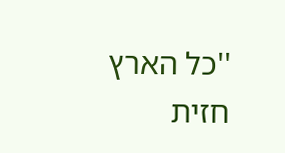''כל הארץ חזית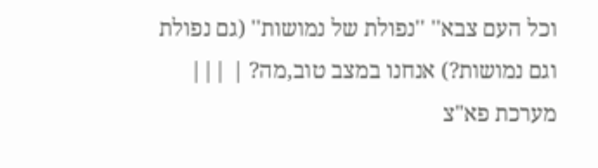וכל העם צבא'' ''נפולת של נמושות'' (גם נפולת וגם נמושות?) אנחנו במצב טוב,מה? | |||
מערכת פא"צ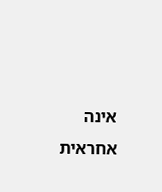אינה אחראית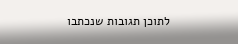לתוכן תגובות שנכתבו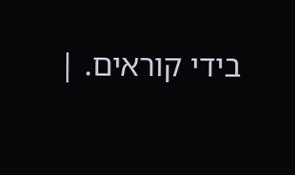בידי קוראים. |